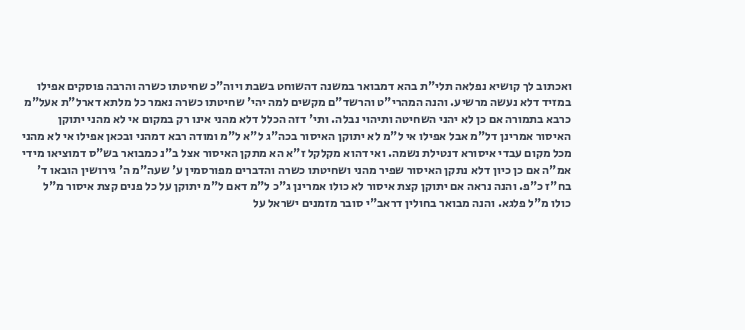ואכתוב לך קושיא נפלאה תלי"ת בהא דמבואר במשנה דהשוחט בשבת ויוה"כ שחיטתו כשרה והרבה פוסקים אפילו במזיד דלא נעשה מרשיע. והנה המהרי"ט והרשד"ם מקשים למה יהי' שחיטתו כשרה נאמר כל מלתא דארל"ת אעל"מ כרבא בתמורה אם כן לא יהני השחיטה ותיהוי נבלה. ותי' דזה הכלל דלא מהני אינו רק במקום אי לא מהני יתוקן האיסור אמרינן דל"מ אבל אפילו אי ל"מ לא יתוקן האיסור בכה"ג ל"א ל"מ ומודה רבא דמהני ובכאן אפילו אי לא מהני מכל מקום עבדי איסורא דנטילת נשמה. ואי דהוא מקלקל ז"א הא מתקן האיסור אצל ב"נ כמבואר בש"ס דמוציאו מידי אמ"ה אם כן כיון דלא נתקן האיסור שפיר מהני ושחיטתו כשרה והדברים מפורסמין ע' שעה"מ ה' גירושין הובאו ד' בח"ז כ"פ. והנה נראה אם יתוקן קצת איסור לא כולו אמרינן ג"כ ל"מ דאם ל"מ יתוקן על כל פנים קצת איסור מ"ל כולו מ"ל פלגא. והנה מבואר בחולין דראב"י סובר מזמנים ישראל על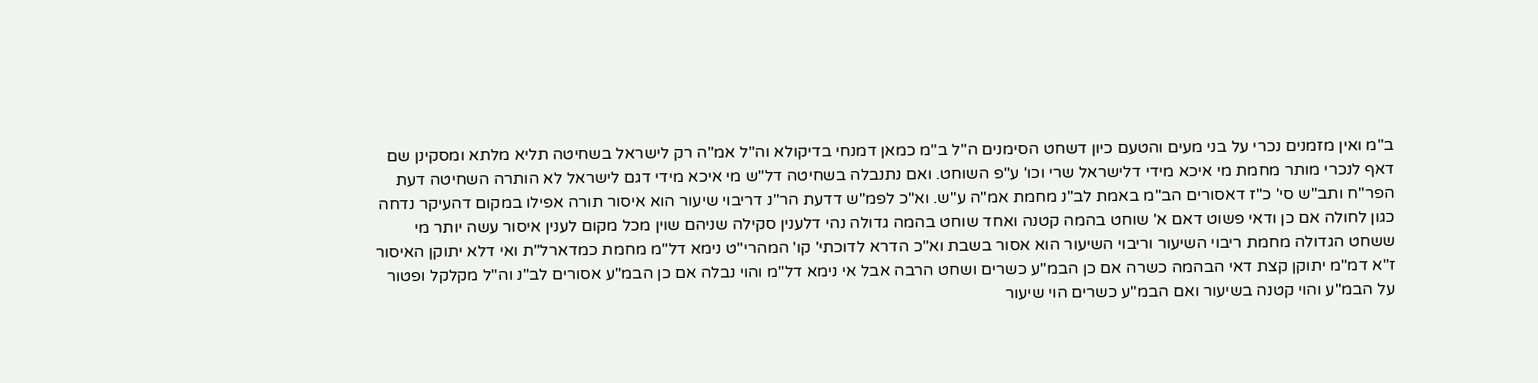ב"מ ואין מזמנים נכרי על בני מעים והטעם כיון דשחט הסימנים ה"ל ב"מ כמאן דמנחי בדיקולא וה"ל אמ"ה רק לישראל בשחיטה תליא מלתא ומסקינן שם דאף לנכרי מותר מחמת מי איכא מידי דלישראל שרי וכו' ע"פ השוחט. ואם נתנבלה בשחיטה דל"ש מי איכא מידי דגם לישראל לא הותרה השחיטה דעת הפר"ח ותב"ש סי' כ"ז דאסורים הב"מ באמת לב"נ מחמת אמ"ה ע"ש. וא"כ לפמ"ש דדעת הר"נ דריבוי שיעור הוא איסור תורה אפילו במקום דהעיקר נדחה כגון לחולה אם כן ודאי פשוט דאם א' שוחט בהמה קטנה ואחד שוחט בהמה גדולה נהי דלענין סקילה שניהם שוין מכל מקום לענין איסור עשה יותר מי ששחט הגדולה מחמת ריבוי השיעור וריבוי השיעור הוא אסור בשבת וא"כ הדרא לדוכתי' קו' המהרי"ט נימא דל"מ מחמת כמדארל"ת ואי דלא יתוקן האיסור ז"א דמ"מ יתוקן קצת דאי הבהמה כשרה אם כן הבמ"ע כשרים ושחט הרבה אבל אי נימא דל"מ והוי נבלה אם כן הבמ"ע אסורים לב"נ וה"ל מקלקל ופטור על הבמ"ע והוי קטנה בשיעור ואם הבמ"ע כשרים הוי שיעור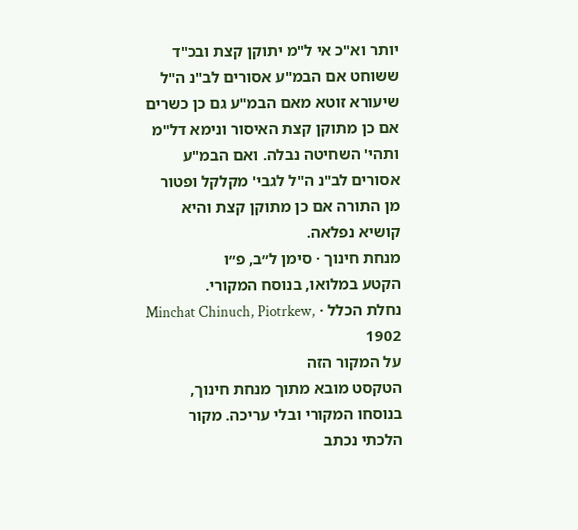יותר וא"כ אי ל"מ יתוקן קצת ובכ"ד ששוחט אם הבמ"ע אסורים לב"נ ה"ל שיעורא זוטא מאם הבמ"ע גם כן כשרים אם כן מתוקן קצת האיסור ונימא דל"מ ותהי' השחיטה נבלה. ואם הבמ"ע אסורים לב"נ ה"ל לגבי' מקלקל ופטור מן התורה אם כן מתוקן קצת והיא קושיא נפלאה.
מנחת חינוך · סימן ל״ב, פ״ו
הקטע במלואו, בנוסח המקורי.
נחלת הכלל · Minchat Chinuch, Piotrkew, 1902
על המקור הזה
הטקסט מובא מתוך מנחת חינוך, בנוסחו המקורי ובלי עריכה. מקור הלכתי נכתב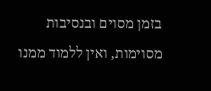בזמן מסוים ובנסיבות מסוימות, ואין ללמוד ממנו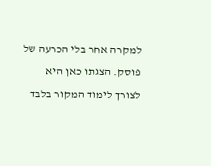למקרה אחר בלי הכרעה של פוסק. הצגתו כאן היא לצורך לימוד המקור בלבד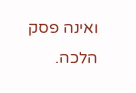ואינה פסק הלכה.